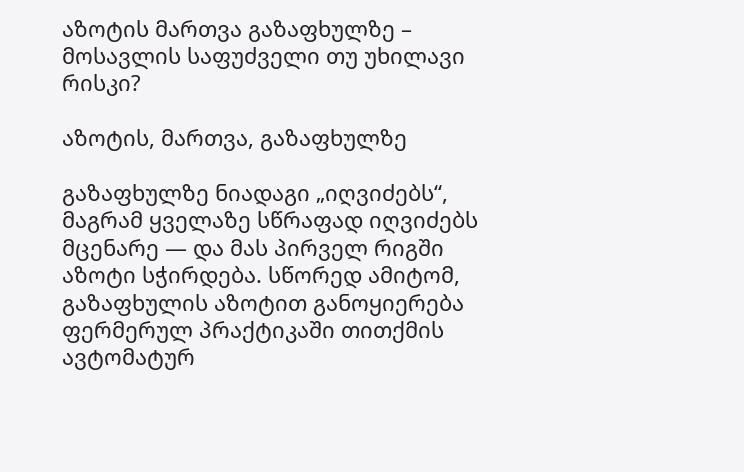აზოტის მართვა გაზაფხულზე – მოსავლის საფუძველი თუ უხილავი რისკი?

აზოტის, მართვა, გაზაფხულზე

გაზაფხულზე ნიადაგი „იღვიძებს“, მაგრამ ყველაზე სწრაფად იღვიძებს მცენარე — და მას პირველ რიგში აზოტი სჭირდება. სწორედ ამიტომ, გაზაფხულის აზოტით განოყიერება ფერმერულ პრაქტიკაში თითქმის ავტომატურ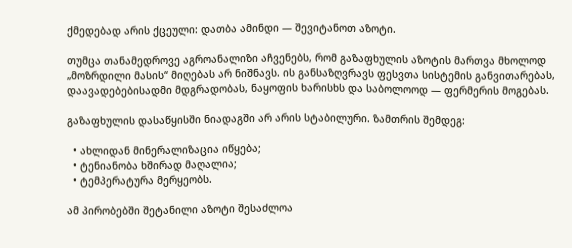ქმედებად არის ქცეული: დათბა ამინდი — შევიტანოთ აზოტი.

თუმცა თანამედროვე აგროანალიზი აჩვენებს, რომ გაზაფხულის აზოტის მართვა მხოლოდ „მოზრდილი მასის“ მიღებას არ ნიშნავს. ის განსაზღვრავს ფესვთა სისტემის განვითარებას, დაავადებებისადმი მდგრადობას, ნაყოფის ხარისხს და საბოლოოდ — ფერმერის მოგებას.

გაზაფხულის დასაწყისში ნიადაგში არ არის სტაბილური. ზამთრის შემდეგ:

  • ახლიდან მინერალიზაცია იწყება;
  • ტენიანობა ხშირად მაღალია;
  • ტემპერატურა მერყეობს.

ამ პირობებში შეტანილი აზოტი შესაძლოა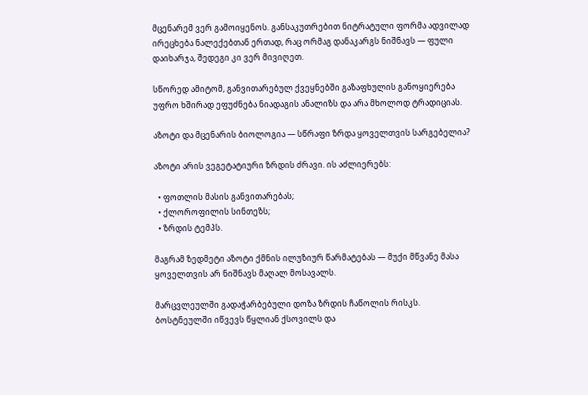მცენარემ ვერ გამოიყენოს. განსაკუთრებით ნიტრატული ფორმა ადვილად ირეცხება ნალექებთან ერთად, რაც ორმაგ დანაკარგს ნიშნავს — ფული დაიხარჯა, შედეგი კი ვერ მივიღეთ.

სწორედ ამიტომ, განვითარებულ ქვეყნებში გაზაფხულის განოყიერება უფრო ხშირად ეფუძნება ნიადაგის ანალიზს და არა მხოლოდ ტრადიციას.

აზოტი და მცენარის ბიოლოგია — სწრაფი ზრდა ყოველთვის სარგებელია?

აზოტი არის ვეგეტატიური ზრდის ძრავი. ის აძლიერებს:

  • ფოთლის მასის განვითარებას;
  • ქლოროფილის სინთეზს;
  • ზრდის ტემპს.

მაგრამ ზედმეტი აზოტი ქმნის ილუზიურ წარმატებას — მუქი მწვანე მასა ყოველთვის არ ნიშნავს მაღალ მოსავალს.

მარცვლეულში გადაჭარბებული დოზა ზრდის ჩაწოლის რისკს. ბოსტნეულში იწვევს წყლიან ქსოვილს და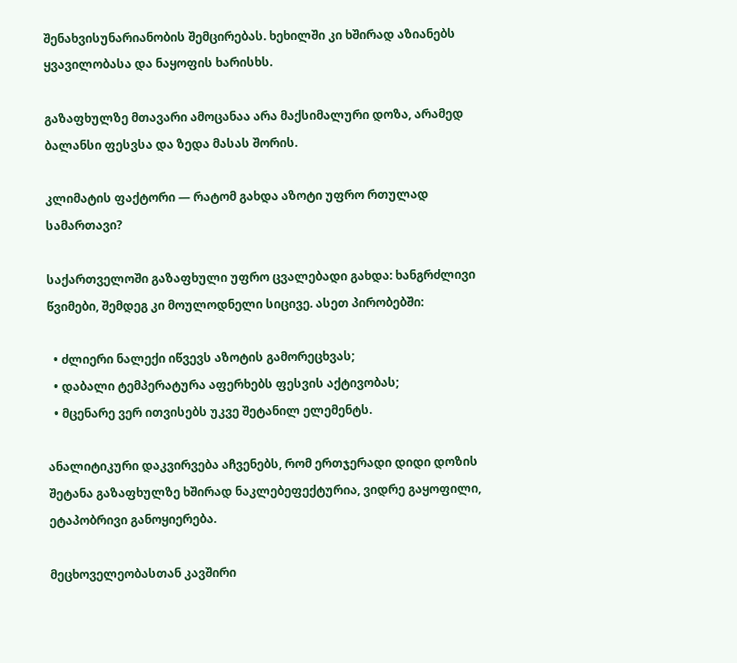შენახვისუნარიანობის შემცირებას. ხეხილში კი ხშირად აზიანებს ყვავილობასა და ნაყოფის ხარისხს.

გაზაფხულზე მთავარი ამოცანაა არა მაქსიმალური დოზა, არამედ ბალანსი ფესვსა და ზედა მასას შორის.

კლიმატის ფაქტორი — რატომ გახდა აზოტი უფრო რთულად სამართავი?

საქართველოში გაზაფხული უფრო ცვალებადი გახდა: ხანგრძლივი წვიმები, შემდეგ კი მოულოდნელი სიცივე. ასეთ პირობებში:

  • ძლიერი ნალექი იწვევს აზოტის გამორეცხვას;
  • დაბალი ტემპერატურა აფერხებს ფესვის აქტივობას;
  • მცენარე ვერ ითვისებს უკვე შეტანილ ელემენტს.

ანალიტიკური დაკვირვება აჩვენებს, რომ ერთჯერადი დიდი დოზის შეტანა გაზაფხულზე ხშირად ნაკლებეფექტურია, ვიდრე გაყოფილი, ეტაპობრივი განოყიერება.

მეცხოველეობასთან კავშირი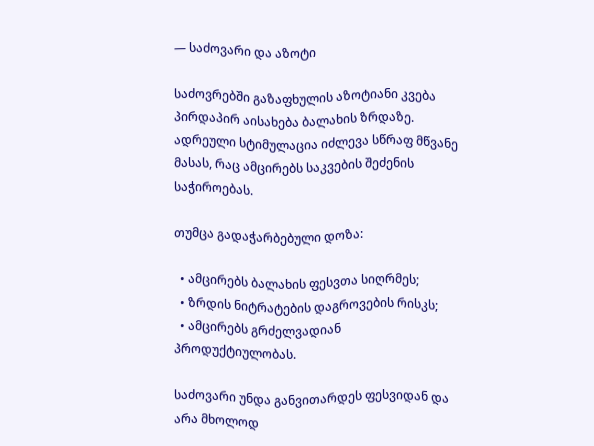— საძოვარი და აზოტი

საძოვრებში გაზაფხულის აზოტიანი კვება პირდაპირ აისახება ბალახის ზრდაზე. ადრეული სტიმულაცია იძლევა სწრაფ მწვანე მასას, რაც ამცირებს საკვების შეძენის საჭიროებას.

თუმცა გადაჭარბებული დოზა:

  • ამცირებს ბალახის ფესვთა სიღრმეს;
  • ზრდის ნიტრატების დაგროვების რისკს;
  • ამცირებს გრძელვადიან პროდუქტიულობას.

საძოვარი უნდა განვითარდეს ფესვიდან და არა მხოლოდ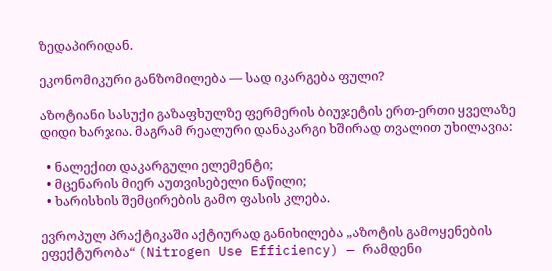ზედაპირიდან.

ეკონომიკური განზომილება — სად იკარგება ფული?

აზოტიანი სასუქი გაზაფხულზე ფერმერის ბიუჯეტის ერთ-ერთი ყველაზე დიდი ხარჯია. მაგრამ რეალური დანაკარგი ხშირად თვალით უხილავია:

  • ნალექით დაკარგული ელემენტი;
  • მცენარის მიერ აუთვისებელი ნაწილი;
  • ხარისხის შემცირების გამო ფასის კლება.

ევროპულ პრაქტიკაში აქტიურად განიხილება „აზოტის გამოყენების ეფექტურობა“ (Nitrogen Use Efficiency) — რამდენი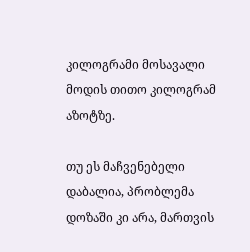კილოგრამი მოსავალი მოდის თითო კილოგრამ აზოტზე.

თუ ეს მაჩვენებელი დაბალია, პრობლემა დოზაში კი არა, მართვის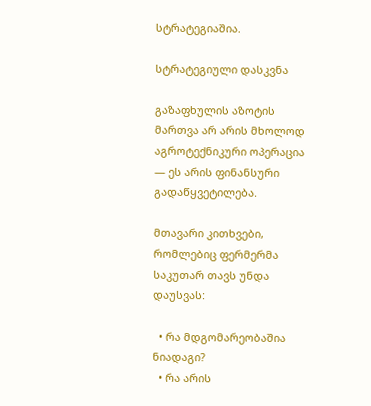სტრატეგიაშია.

სტრატეგიული დასკვნა

გაზაფხულის აზოტის მართვა არ არის მხოლოდ აგროტექნიკური ოპერაცია — ეს არის ფინანსური გადაწყვეტილება.

მთავარი კითხვები, რომლებიც ფერმერმა საკუთარ თავს უნდა დაუსვას:

  • რა მდგომარეობაშია ნიადაგი?
  • რა არის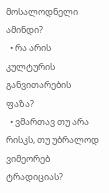მოსალოდნელი ამინდი?
  • რა არის კულტურის განვითარების ფაზა?
  • ვმართავ თუ არა რისკს, თუ უბრალოდ ვიმეორებ ტრადიციას?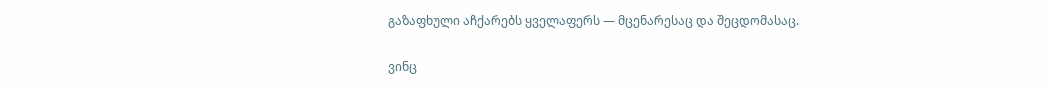გაზაფხული აჩქარებს ყველაფერს — მცენარესაც და შეცდომასაც.

ვინც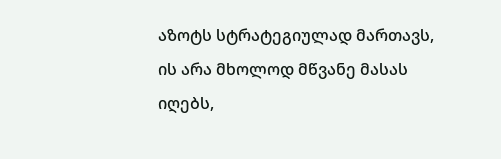აზოტს სტრატეგიულად მართავს, ის არა მხოლოდ მწვანე მასას იღებს,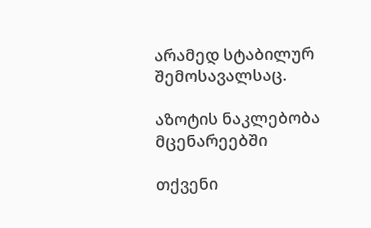არამედ სტაბილურ შემოსავალსაც.

აზოტის ნაკლებობა მცენარეებში

თქვენი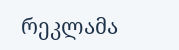რეკლამა